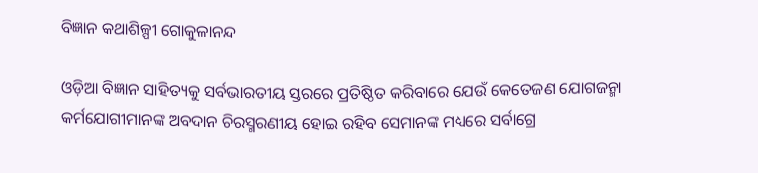ବିଜ୍ଞାନ କଥାଶିଳ୍ପୀ ଗୋକୁଳାନନ୍ଦ

ଓଡ଼ିଆ ବିଜ୍ଞାନ ସାହିତ୍ୟକୁ ସର୍ବଭାରତୀୟ ସ୍ତରରେ ପ୍ରତିଷ୍ଠିତ କରିବାରେ ଯେଉଁ କେତେଜଣ ଯୋଗଜନ୍ମା କର୍ମଯୋଗୀମାନଙ୍କ ଅବଦାନ ଚିରସ୍ମରଣୀୟ ହୋଇ ରହିବ ସେମାନଙ୍କ ମଧ୍ୟରେ ସର୍ବାଗ୍ରେ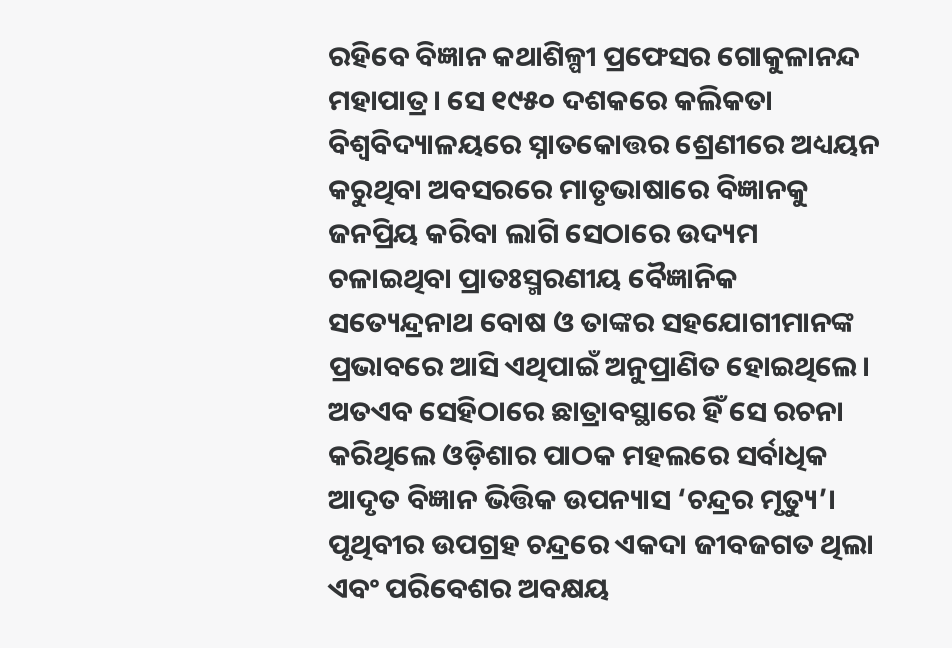ରହିବେ ବିଜ୍ଞାନ କଥାଶିଳ୍ପୀ ପ୍ରଫେସର ଗୋକୁଳାନନ୍ଦ ମହାପାତ୍ର। ସେ ୧୯୫୦ ଦଶକରେ କଲିକତା ବିଶ୍ୱବିଦ୍ୟାଳୟରେ ସ୍ନାତକୋତ୍ତର ଶ୍ରେଣୀରେ ଅଧ୍ୟୟନ କରୁଥିବା ଅବସରରେ ମାତୃଭାଷାରେ ବିଜ୍ଞାନକୁ ଜନପ୍ରିୟ କରିବା ଲାଗି ସେଠାରେ ଉଦ୍ୟମ ଚଳାଇଥିବା ପ୍ରାତଃସ୍ମରଣୀୟ ବୈଜ୍ଞାନିକ ସତ୍ୟେନ୍ଦ୍ରନାଥ ବୋଷ ଓ ତାଙ୍କର ସହଯୋଗୀମାନଙ୍କ ପ୍ରଭାବରେ ଆସି ଏଥିପାଇଁ ଅନୁପ୍ରାଣିତ ହୋଇଥିଲେ। ଅତଏବ ସେହିଠାରେ ଛାତ୍ରାବସ୍ଥାରେ ହିଁ ସେ ରଚନା କରିଥିଲେ ଓଡ଼ିଶାର ପାଠକ ମହଲରେ ସର୍ବାଧିକ ଆଦୃତ ବିଜ୍ଞାନ ଭିତ୍ତିକ ଉପନ୍ୟାସ ‘ଚନ୍ଦ୍ରର ମୃତ୍ୟୁ’। ପୃଥିବୀର ଉପଗ୍ରହ ଚନ୍ଦ୍ରରେ ଏକଦା ଜୀବଜଗତ ଥିଲା ଏବଂ ପରିବେଶର ଅବକ୍ଷୟ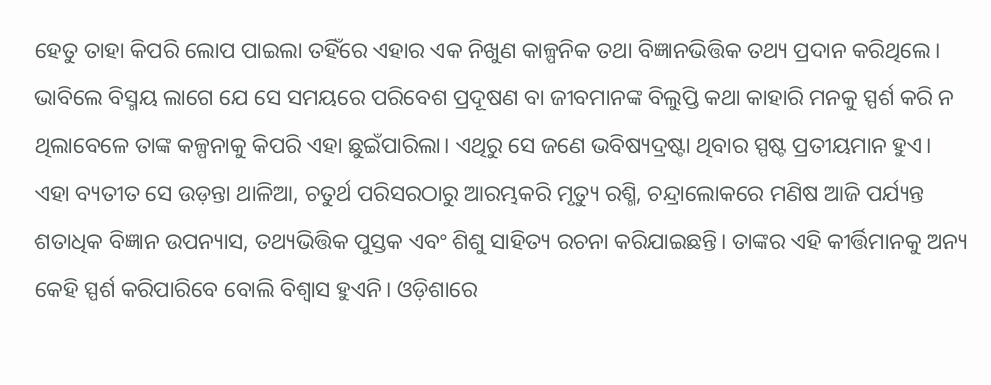ହେତୁ ତାହା କିପରି ଲୋପ ପାଇଲା ତହିଁରେ ଏହାର ଏକ ନିଖୁଣ କାଳ୍ପନିକ ତଥା ବିଜ୍ଞାନଭିତ୍ତିକ ତଥ୍ୟ ପ୍ରଦାନ କରିଥିଲେ। ଭାବିଲେ ବିସ୍ମୟ ଲାଗେ ଯେ ସେ ସମୟରେ ପରିବେଶ ପ୍ରଦୂଷଣ ବା ଜୀବମାନଙ୍କ ବିଲୁପ୍ତି କଥା କାହାରି ମନକୁ ସ୍ପର୍ଶ କରି ନ ଥିଲାବେଳେ ତାଙ୍କ କଳ୍ପନାକୁ କିପରି ଏହା ଛୁଇଁପାରିଲା। ଏଥିରୁ ସେ ଜଣେ ଭବିଷ୍ୟଦ୍ରଷ୍ଟା ଥିବାର ସ୍ପଷ୍ଟ ପ୍ରତୀୟମାନ ହୁଏ।
ଏହା ବ୍ୟତୀତ ସେ ଉଡ଼ନ୍ତା ଥାଳିଆ, ଚତୁର୍ଥ ପରିସରଠାରୁ ଆରମ୍ଭକରି ମୃତ୍ୟୁ ରଶ୍ମି, ଚନ୍ଦ୍ରାଲୋକରେ ମଣିଷ ଆଜି ପର୍ଯ୍ୟନ୍ତ ଶତାଧିକ ବିଜ୍ଞାନ ଉପନ୍ୟାସ, ତଥ୍ୟଭିତ୍ତିକ ପୁସ୍ତକ ଏବଂ ଶିଶୁ ସାହିତ୍ୟ ରଚନା କରିଯାଇଛନ୍ତି। ତାଙ୍କର ଏହି କୀର୍ତ୍ତିମାନକୁ ଅନ୍ୟ କେହି ସ୍ପର୍ଶ କରିପାରିବେ ବୋଲି ବିଶ୍ୱାସ ହୁଏନି। ଓଡ଼ିଶାରେ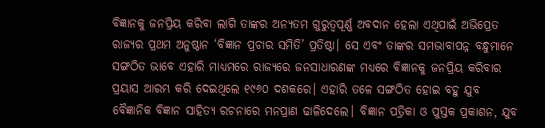ବିଜ୍ଞାନକୁ ଜନପ୍ରିୟ କରିବା ଲାଗି ତାଙ୍କର ଅନ୍ୟତମ ଗୁରୁତ୍ୱପୂର୍ଣ୍ଣ ଅବଦାନ ହେଲା ଏଥିପାଇଁ ଅଭିପ୍ରେତ ରାଜ୍ୟର ପ୍ରଥମ ଅନୁଷ୍ଠାନ ‘ବିଜ୍ଞାନ ପ୍ରଚାର ସମିତି’ ପ୍ରତିଷ୍ଠା। ସେ ଏବଂ ତାଙ୍କର ସମଭାବାପନ୍ନ ବନ୍ଧୁମାନେ ସଙ୍ଗଠିତ ଭାବେ ଏହାରି ମାଧ୍ୟମରେ ରାଜ୍ୟରେ ଜନସାଧାରଣଙ୍କ ମଧ୍ୟରେ ବିଜ୍ଞାନକୁ ଜନପ୍ରିୟ କରିବାର ପ୍ରୟାସ ଆରମ୍ଭ କରି ଦେଇଥିଲେ ୧୯୬୦ ଦଶକରେ। ଏହାରି ତଳେ ସଙ୍ଗଠିତ ହୋଇ ବହୁ ଯୁବ ବୈଜ୍ଞାନିକ ବିଜ୍ଞାନ ସାହିତ୍ୟ ରଚନାରେ ମନପ୍ରାଣ ଢାଳିଦେଲେ। ବିଜ୍ଞାନ ପତ୍ରିକା ଓ ପୁସ୍ତକ ପ୍ରକାଶନ, ଯୁବ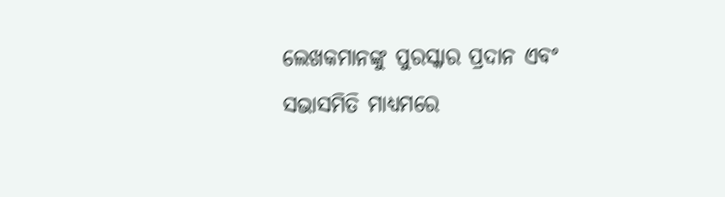ଲେଖକମାନଙ୍କୁ ପୁରସ୍କାର ପ୍ରଦାନ ଏବଂ ସଭାସମିତି ମାଧ୍ୟମରେ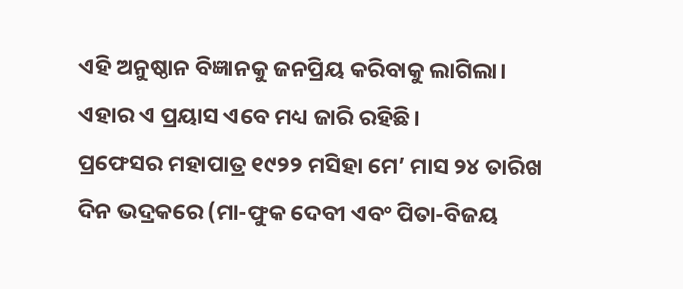ଏହି ଅନୁଷ୍ଠାନ ବିଜ୍ଞାନକୁ ଜନପ୍ରିୟ କରିବାକୁ ଲାଗିଲା। ଏହାର ଏ ପ୍ରୟାସ ଏବେ ମଧ୍ୟ ଜାରି ରହିଛି।
ପ୍ରଫେସର ମହାପାତ୍ର ୧୯୨୨ ମସିହା ମେ’ ମାସ ୨୪ ତାରିଖ ଦିନ ଭଦ୍ରକରେ (ମା-ଫୁକ ଦେବୀ ଏବଂ ପିତା-ବିଜୟ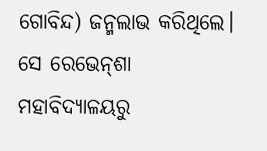ଗୋବିନ୍ଦ) ଜନ୍ମଲାଭ କରିଥିଲେ। ସେ ରେଭେନ୍‌ଶା ମହାବିଦ୍ୟାଳୟରୁ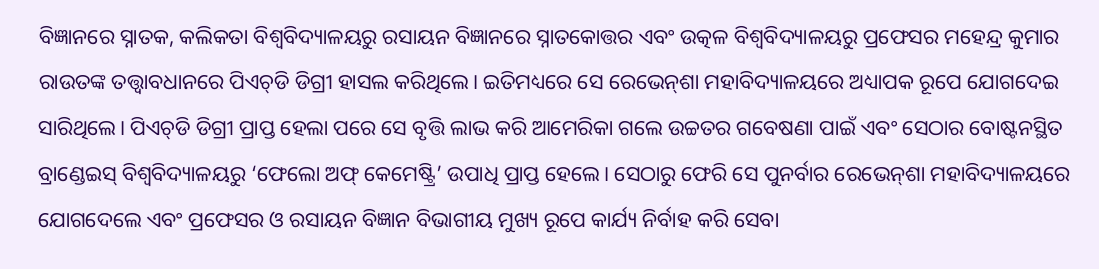ବିଜ୍ଞାନରେ ସ୍ନାତକ, କଲିକତା ବିଶ୍ୱବିଦ୍ୟାଳୟରୁ ରସାୟନ ବିଜ୍ଞାନରେ ସ୍ନାତକୋତ୍ତର ଏବଂ ଉତ୍କଳ ବିଶ୍ୱବିଦ୍ୟାଳୟରୁ ପ୍ରଫେସର ମହେନ୍ଦ୍ର କୁମାର ରାଉତଙ୍କ ତତ୍ତ୍ୱାବଧାନରେ ପିଏଚ୍‌ଡି ଡିଗ୍ରୀ ହାସଲ କରିଥିଲେ। ଇତିମଧ୍ୟରେ ସେ ରେଭେନ୍‌ଶା ମହାବିଦ୍ୟାଳୟରେ ଅଧ୍ୟାପକ ରୂପେ ଯୋଗଦେଇ ସାରିଥିଲେ। ପିଏଚ୍‌ଡି ଡିଗ୍ରୀ ପ୍ରାପ୍ତ ହେଲା ପରେ ସେ ବୃତ୍ତି ଲାଭ କରି ଆମେରିକା ଗଲେ ଉଚ୍ଚତର ଗବେଷଣା ପାଇଁ ଏବଂ ସେଠାର ବୋଷ୍ଟନସ୍ଥିତ ବ୍ରାଣ୍ଡେଇସ୍‌ ବିଶ୍ୱବିଦ୍ୟାଳୟରୁ ‘ଫେଲୋ ଅଫ୍‌ କେମେଷ୍ଟ୍ରି’ ଉପାଧି ପ୍ରାପ୍ତ ହେଲେ। ସେଠାରୁ ଫେରି ସେ ପୁନର୍ବାର ରେଭେନ୍‌ଶା ମହାବିଦ୍ୟାଳୟରେ ଯୋଗଦେଲେ ଏବଂ ପ୍ରଫେସର ଓ ରସାୟନ ବିଜ୍ଞାନ ବିଭାଗୀୟ ମୁଖ୍ୟ ରୂପେ କାର୍ଯ୍ୟ ନିର୍ବାହ କରି ସେବା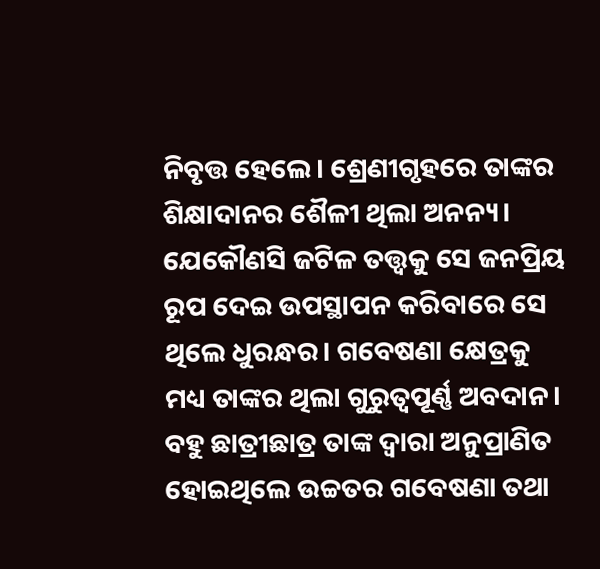ନିବୃତ୍ତ ହେଲେ। ଶ୍ରେଣୀଗୃହରେ ତାଙ୍କର ଶିକ୍ଷାଦାନର ଶୈଳୀ ଥିଲା ଅନନ୍ୟ। ଯେକୌଣସି ଜଟିଳ ତତ୍ତ୍ୱକୁ ସେ ଜନପ୍ରିୟ ରୂପ ଦେଇ ଉପସ୍ଥାପନ କରିବାରେ ସେ ଥିଲେ ଧୁରନ୍ଧର। ଗବେଷଣା କ୍ଷେତ୍ରକୁ ମଧ୍ୟ ତାଙ୍କର ଥିଲା ଗୁରୁତ୍ୱପୂର୍ଣ୍ଣ ଅବଦାନ। ବହୁ ଛାତ୍ରୀଛାତ୍ର ତାଙ୍କ ଦ୍ୱାରା ଅନୁପ୍ରାଣିତ ହୋଇଥିଲେ ଉଚ୍ଚତର ଗବେଷଣା ତଥା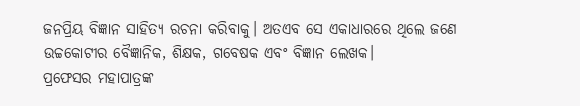ଜନପ୍ରିୟ ବିଜ୍ଞାନ ସାହିତ୍ୟ ରଚନା କରିବାକୁ। ଅତଏବ ସେ ଏକାଧାରରେ ଥିଲେ ଜଣେ ଉଚ୍ଚକୋଟୀର ବୈଜ୍ଞାନିକ, ଶିକ୍ଷକ, ଗବେଷକ ଏବଂ ବିଜ୍ଞାନ ଲେଖକ।
ପ୍ରଫେସର ମହାପାତ୍ରଙ୍କ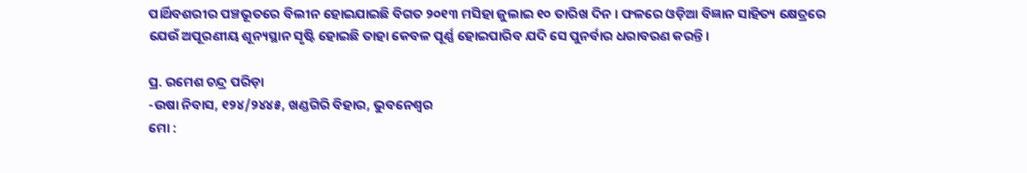ପାର୍ଥିବଶରୀର ପଞ୍ଚଭୂତରେ ବିଲୀନ ହୋଇଯାଇଛି ବିଗତ ୨୦୧୩ ମସିହା ଜୁଲାଇ ୧୦ ତାରିଖ ଦିନ। ଫଳରେ ଓଡ଼ିଆ ବିଜ୍ଞାନ ସାହିତ୍ୟ କ୍ଷେତ୍ରରେ ଯେଉଁ ଅପୂରଣୀୟ ଶୂନ୍ୟସ୍ଥାନ ସୃଷ୍ଟି ହୋଇଛି ତାହା କେବଳ ପୂର୍ଣ୍ଣ ହୋଇପାରିବ ଯଦି ସେ ପୁନର୍ବାର ଧରାବରଣ କରନ୍ତି।

ପ୍ର. ରମେଶ ଚନ୍ଦ୍ର ପରିଡ଼ା
-ଉଷା ନିବାସ, ୧୨୪/୨୪୪୫, ଖଣ୍ଡଗିରି ବିହାର, ଭୁବନେଶ୍ୱର
ମୋ :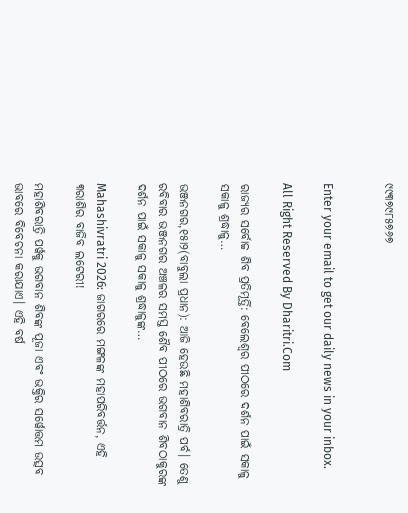୯୯୩୭୯୮୫୭୬୭


Enter your email to get our daily news in your inbox.

All Right Reserved By Dharitri.Com

ରାଜ୍ୟର ସର୍ବୋଚ୍ଚ ଶିବ ପ୍ରତିମୂର୍ତ୍ତି: ବେଲେଶ୍ୱର ପୀଠରେ ଦର୍ଶନ ପାଇଁ ସକାଳୁ ସକାଳୁ ଶ୍ରଦ୍ଧାଳୁ…

ଭଞ୍ଜନଗର,୧୫ା୨(ବାବୁଲା ପ୍ରଧାନ): ଆଜି ହେଉଛି ମହାଶିବରାତ୍ରି ପର୍ବ। ତେଣୁ ରବିବାର ଭଞ୍ଜନଗର ଅଞ୍ଚଳର ସମସ୍ତ ଶୈବ ପୀଠରେ ଭଗବାନ ଶିବଠାକୁରଙ୍କ ଦର୍ଶନ ପାଇଁ ସକାଳୁ ସକାଳୁ ଶ୍ରଦ୍ଧାଳୁଙ୍କ…

Mahashivratri 2026: ଜାଗରରେ ମଙ୍ଗଳଙ୍କ ମହାପରିବର୍ତ୍ତନ, ଏହି ୩ରାଶିର ବାଜିବ ଲଟେରୀ!

ମହାଶିବରାତ୍ରି ପର୍ୱକୁ ଭଗବାନ ଶିବଙ୍କ ପୂଜା ଏବଂ ଭକ୍ତିର ସର୍ୱୋତ୍ତମ ଉତ୍ସବ ଭାବରେ ବିବେଚନା କରାଯାଏ। ଏହି ବର୍ଷ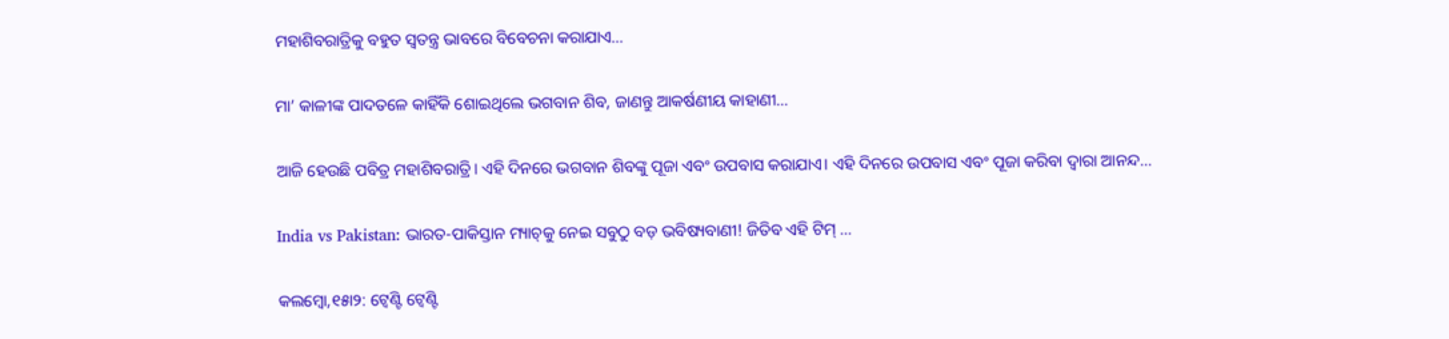ମହାଶିବରାତ୍ରିକୁ ବହୁତ ସ୍ୱତନ୍ତ୍ର ଭାବରେ ବିବେଚନା କରାଯାଏ…

ମା’ କାଳୀଙ୍କ ପାଦତଳେ କାହିଁକି ଶୋଇଥିଲେ ଭଗବାନ ଶିବ, ଜାଣନ୍ତୁ ଆକର୍ଷଣୀୟ କାହାଣୀ…

ଆଜି ହେଉଛି ପବିତ୍ର ମହାଶିବରାତ୍ରି। ଏହି ଦିନରେ ଭଗବାନ ଶିବଙ୍କୁ ପୂଜା ଏବଂ ଉପବାସ କରାଯାଏ। ଏହି ଦିନରେ ଉପବାସ ଏବଂ ପୂଜା କରିବା ଦ୍ୱାରା ଆନନ୍ଦ…

India vs Pakistan: ଭାରତ-ପାକିସ୍ତାନ ମ୍ୟାଚ୍‌କୁ ନେଇ ସବୁଠୁ ବଡ଼ ଭବିଷ୍ୟବାଣୀ! ଜିତିବ ଏହି ଟିମ୍‌ …

କଲମ୍ୱୋ,୧୫ା୨: ଟ୍ବେଣ୍ଟି ଟ୍ବେଣ୍ଟି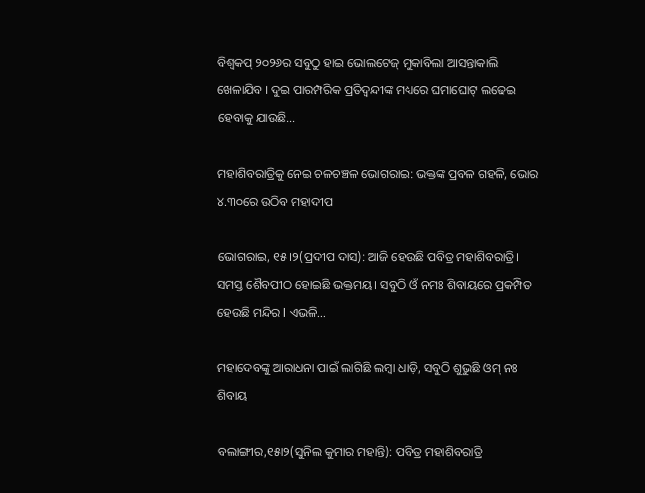ବିଶ୍ବକପ୍‌ ୨୦୨୬ର ସବୁଠୁ ହାଇ ଭୋଲଟେଜ୍ ମୁକାବିଲା ଆସନ୍ତାକାଲି ଖେଳାଯିବ । ଦୁଇ ପାରମ୍ପରିକ ପ୍ରତିଦ୍ବନ୍ଦୀଙ୍କ ମଧ୍ୟରେ ଘମାଘୋଟ୍‌ ଲଢେଇ ହେବାକୁ ଯାଉଛି…

ମହାଶିବରାତ୍ରିକୁ ନେଇ ଚଳଚଞ୍ଚଳ ଭୋଗରାଇ: ଭକ୍ତଙ୍କ ପ୍ରବଳ ଗହଳି, ଭୋର ୪.୩୦ରେ ଉଠିବ ମହାଦୀପ

ଭୋଗରାଇ, ୧୫।୨(ପ୍ରଦୀପ ଦାସ): ଆଜି ହେଉଛି ପବିତ୍ର ମହାଶିବରାତ୍ରି। ସମସ୍ତ ଶୈବପୀଠ ହୋଇଛି ଭକ୍ତମୟ। ସବୁଠି ଓଁ ନମଃ ଶିବାୟରେ ପ୍ରକମ୍ପିତ ହେଉଛି ମନ୍ଦିର l ଏଭଳି…

ମହାଦେବଙ୍କୁ ଆରାଧନା ପାଇଁ ଲାଗିଛି ଲମ୍ବା ଧାଡ଼ି, ସବୁଠି ଶୁଭୁଛି ଓମ୍‌ ନଃ ଶିବାୟ

ବଲାଙ୍ଗୀର,୧୫ା୨(ସୁନିଲ କୁମାର ମହାନ୍ତି): ପବିତ୍ର ମହାଶିବରାତ୍ରି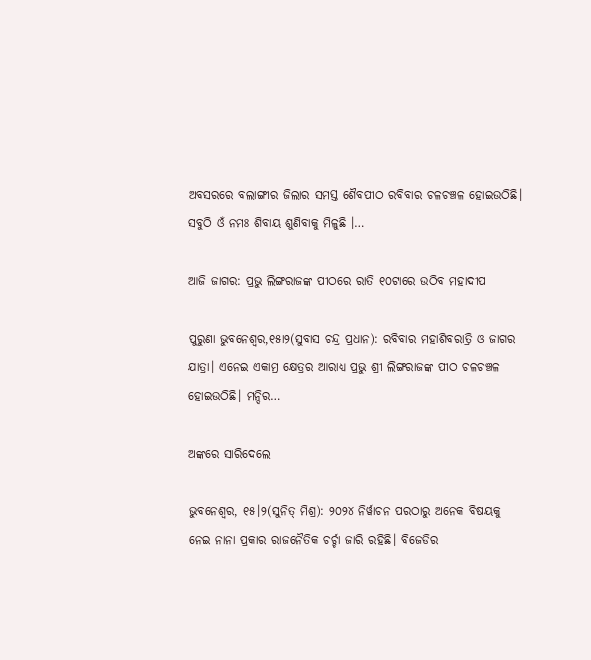ଅବସରରେ ବଲାଙ୍ଗୀର ଜିଲାର ସମସ୍ତ ଶୈବପୀଠ ରବିବାର ଚଳଚଞ୍ଚଳ ହୋଇଉଠିଛି। ସବୁଠି ଓଁ ନମଃ ଶିବାୟ ଶୁଣିବାକୁ ମିଳୁଛି ।…

ଆଜି ଜାଗର: ପ୍ରଭୁ ଲିଙ୍ଗରାଜଙ୍କ ପୀଠରେ ରାତି ୧୦ଟାରେ ଉଠିବ ମହାଦୀପ

ପୁରୁଣା ଭୁବନେଶ୍ୱର,୧୫ା୨(ସୁବାସ ଚନ୍ଦ୍ର ପ୍ରଧାନ): ରବିବାର ମହାଶିବରାତ୍ରି ଓ ଜାଗର ଯାତ୍ରା। ଏନେଇ ଏକାମ୍ର କ୍ଷେତ୍ରର ଆରାଧ୍ୟ ପ୍ରଭୁ ଶ୍ରୀ ଲିଙ୍ଗରାଜଙ୍କ ପୀଠ ଚଳଚଞ୍ଚଳ ହୋଇଉଠିଛି। ମନ୍ଦିର…

ଅଙ୍କରେ ସାରିଦେଲେ

ଭୁବନେଶ୍ୱର, ୧୫।୨(ସୁନିତ୍‌ ମିଶ୍ର): ୨୦୨୪ ନିର୍ୱାଚନ ପରଠାରୁ ଅନେକ ବିଷୟକୁ ନେଇ ନାନା ପ୍ରକାର ରାଜନୈତିକ ଚର୍ଚ୍ଚା ଜାରି ରହିଛି। ବିଜେଡିର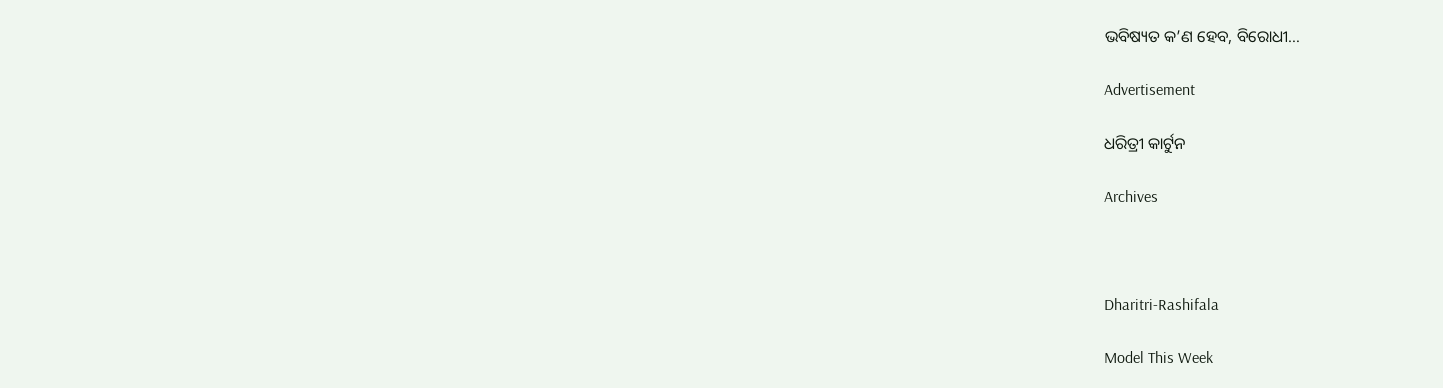ଭବିଷ୍ୟତ କ’ଣ ହେବ, ବିରୋଧୀ…

Advertisement

ଧରିତ୍ରୀ କାର୍ଟୁନ

Archives



Dharitri-Rashifala

Model This Week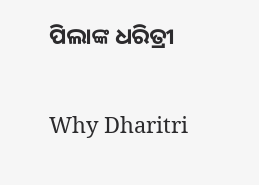ପିଲାଙ୍କ ଧରିତ୍ରୀ

Why Dharitri